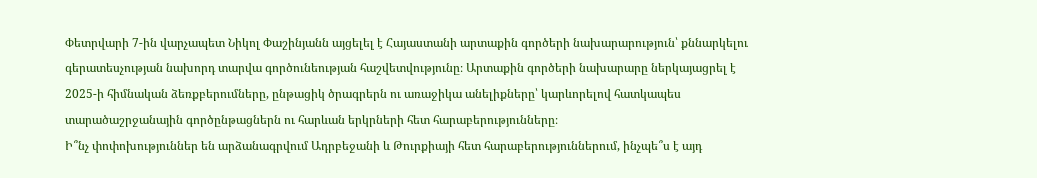Փետրվարի 7-ին վարչապետ Նիկոլ Փաշինյանն այցելել է Հայաստանի արտաքին գործերի նախարարություն՝ քննարկելու գերատեսչության նախորդ տարվա գործունեության հաշվետվությունը։ Արտաքին գործերի նախարարը ներկայացրել է 2025-ի հիմնական ձեռքբերումները, ընթացիկ ծրագրերն ու առաջիկա անելիքները՝ կարևորելով հատկապես տարածաշրջանային գործընթացներն ու հարևան երկրների հետ հարաբերությունները։
Ի՞նչ փոփոխություններ են արձանագրվում Ադրբեջանի և Թուրքիայի հետ հարաբերություններում, ինչպե՞ս է այդ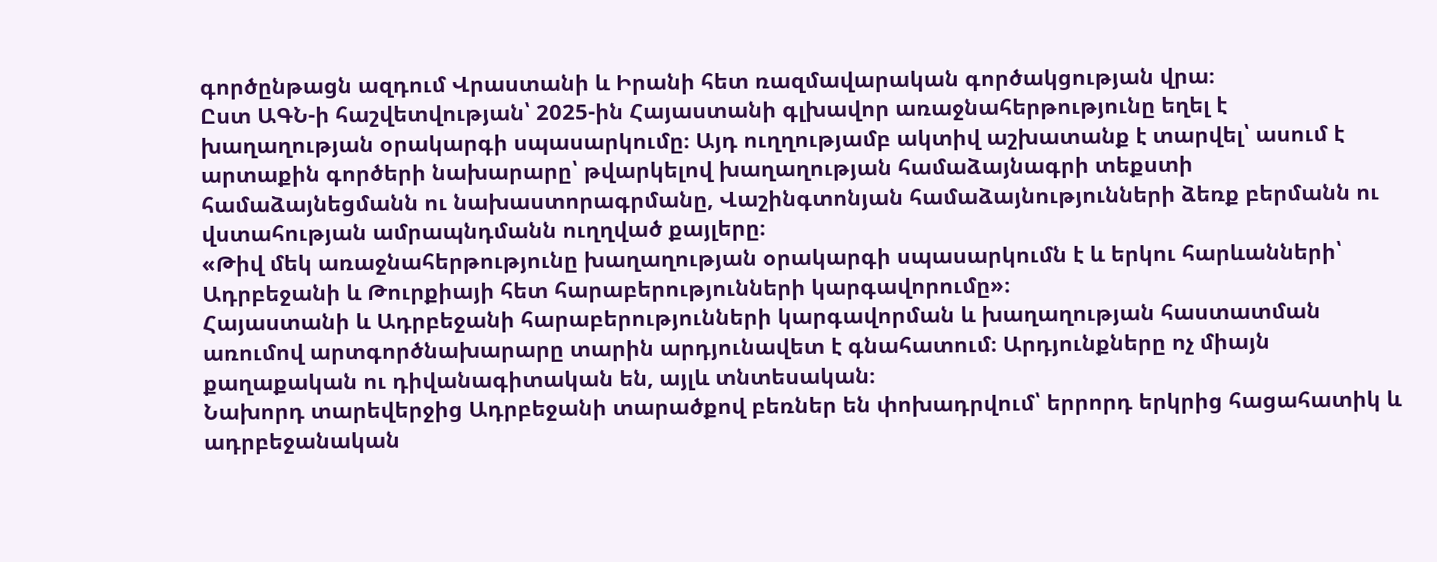գործընթացն ազդում Վրաստանի և Իրանի հետ ռազմավարական գործակցության վրա։
Ըստ ԱԳՆ-ի հաշվետվության՝ 2025-ին Հայաստանի գլխավոր առաջնահերթությունը եղել է խաղաղության օրակարգի սպասարկումը։ Այդ ուղղությամբ ակտիվ աշխատանք է տարվել՝ ասում է արտաքին գործերի նախարարը՝ թվարկելով խաղաղության համաձայնագրի տեքստի համաձայնեցմանն ու նախաստորագրմանը, Վաշինգտոնյան համաձայնությունների ձեռք բերմանն ու վստահության ամրապնդմանն ուղղված քայլերը։
«Թիվ մեկ առաջնահերթությունը խաղաղության օրակարգի սպասարկումն է և երկու հարևանների՝ Ադրբեջանի և Թուրքիայի հետ հարաբերությունների կարգավորումը»։
Հայաստանի և Ադրբեջանի հարաբերությունների կարգավորման և խաղաղության հաստատման առումով արտգործնախարարը տարին արդյունավետ է գնահատում։ Արդյունքները ոչ միայն քաղաքական ու դիվանագիտական են, այլև տնտեսական։
Նախորդ տարեվերջից Ադրբեջանի տարածքով բեռներ են փոխադրվում՝ երրորդ երկրից հացահատիկ և ադրբեջանական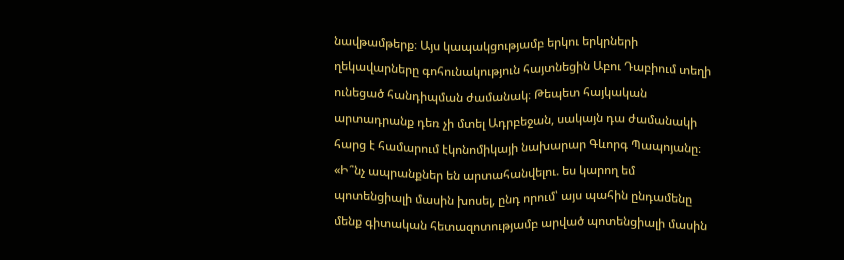նավթամթերք։ Այս կապակցությամբ երկու երկրների ղեկավարները գոհունակություն հայտնեցին Աբու Դաբիում տեղի ունեցած հանդիպման ժամանակ։ Թեպետ հայկական արտադրանք դեռ չի մտել Ադրբեջան, սակայն դա ժամանակի հարց է համարում էկոնոմիկայի նախարար Գևորգ Պապոյանը։
«Ի՞նչ ապրանքներ են արտահանվելու. ես կարող եմ պոտենցիալի մասին խոսել, ընդ որում՝ այս պահին ընդամենը մենք գիտական հետազոտությամբ արված պոտենցիալի մասին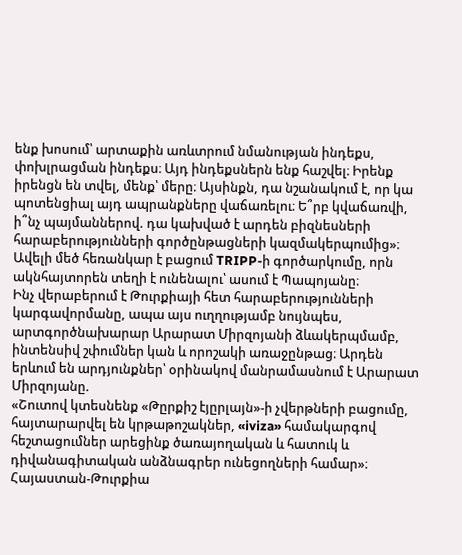ենք խոսում՝ արտաքին առևտրում նմանության ինդեքս, փոխլրացման ինդեքս։ Այդ ինդեքսներն ենք հաշվել։ Իրենք իրենցն են տվել, մենք՝ մերը։ Այսինքն, դա նշանակում է, որ կա պոտենցիալ այդ ապրանքները վաճառելու։ Ե՞րբ կվաճառվի, ի՞նչ պայմաններով. դա կախված է արդեն բիզնեսների հարաբերությունների գործընթացների կազմակերպումից»։
Ավելի մեծ հեռանկար է բացում TRIPP-ի գործարկումը, որն ակնհայտորեն տեղի է ունենալու՝ ասում է Պապոյանը։
Ինչ վերաբերում է Թուրքիայի հետ հարաբերությունների կարգավորմանը, ապա այս ուղղությամբ նույնպես, արտգործնախարար Արարատ Միրզոյանի ձևակերպմամբ, ինտենսիվ շփումներ կան և որոշակի առաջընթաց։ Արդեն երևում են արդյունքներ՝ օրինակով մանրամասնում է Արարատ Միրզոյանը.
«Շուտով կտեսնենք «Թըրքիշ էյըրլայն»-ի չվերթների բացումը, հայտարարվել են կրթաթոշակներ, «iviza» համակարգով հեշտացումներ արեցինք ծառայողական և հատուկ և դիվանագիտական անձնագրեր ունեցողների համար»։
Հայաստան-Թուրքիա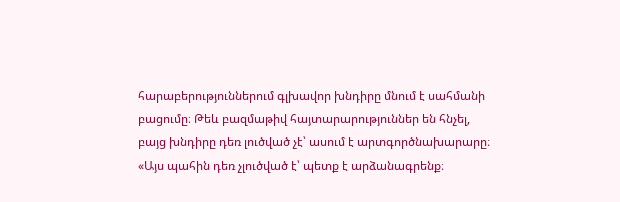հարաբերություններում գլխավոր խնդիրը մնում է սահմանի բացումը։ Թեև բազմաթիվ հայտարարություններ են հնչել, բայց խնդիրը դեռ լուծված չէ՝ ասում է արտգործնախարարը։
«Այս պահին դեռ չլուծված է՝ պետք է արձանագրենք։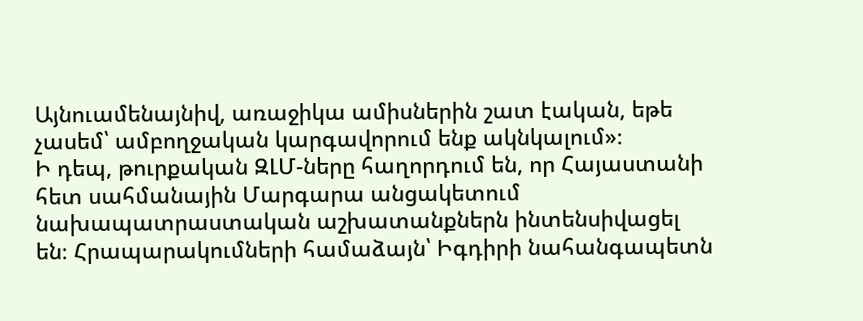Այնուամենայնիվ, առաջիկա ամիսներին շատ էական, եթե չասեմ՝ ամբողջական կարգավորում ենք ակնկալում»։
Ի դեպ, թուրքական ԶԼՄ-ները հաղորդում են, որ Հայաստանի հետ սահմանային Մարգարա անցակետում նախապատրաստական աշխատանքներն ինտենսիվացել են։ Հրապարակումների համաձայն՝ Իգդիրի նահանգապետն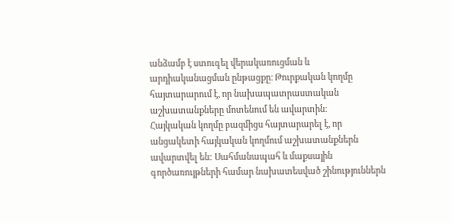անձամբ է ստուգել վերակառուցման և արդիականացման ընթացքը։ Թուրքական կողմը հայտարարում է, որ նախապատրաստական աշխատանքները մոտենում են ավարտին։
Հայկական կողմը բազմիցս հայտարարել է, որ անցակետի հայկական կողմում աշխատանքներն ավարտվել են: Սահմանապահ և մաքսային գործառույթների համար նախատեսված շինություններն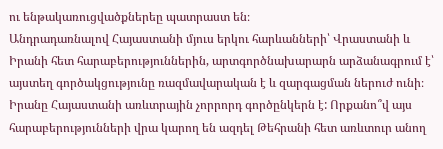ու ենթակառուցվածքներեը պատրաստ են։
Անդրադառնալով Հայաստանի մյուս երկու հարևանների՝ Վրաստանի և Իրանի հետ հարաբերություններին, արտգործնախարարն արձանագրում է՝ այստեղ գործակցությունը ռազմավարական է և զարգացման ներուժ ունի։
Իրանը Հայաստանի առևտրային չորրորդ գործընկերն է: Որքանո՞վ այս հարաբերությունների վրա կարող են ազդել Թեհրանի հետ առևտուր անող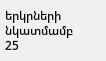երկրների նկատմամբ 25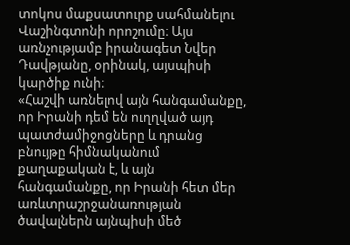տոկոս մաքսատուրք սահմանելու Վաշինգտոնի որոշումը։ Այս առնչությամբ իրանագետ Նվեր Դավթյանը, օրինակ, այսպիսի կարծիք ունի։
«Հաշվի առնելով այն հանգամանքը, որ Իրանի դեմ են ուղղված այդ պատժամիջոցները և դրանց բնույթը հիմնականում քաղաքական է, և այն հանգամանքը, որ Իրանի հետ մեր առևտրաշրջանառության ծավալներն այնպիսի մեծ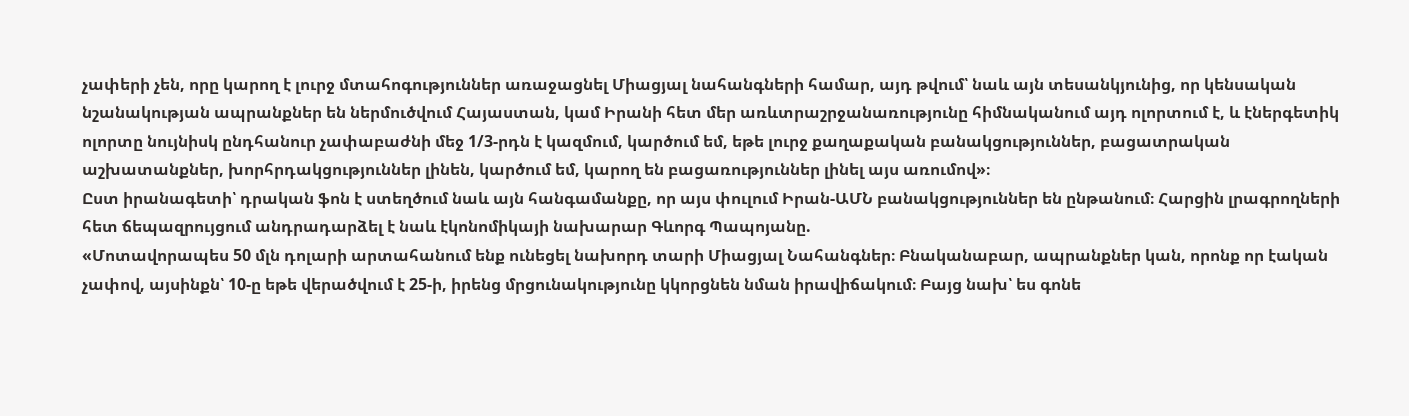չափերի չեն, որը կարող է լուրջ մտահոգություններ առաջացնել Միացյալ նահանգների համար, այդ թվում՝ նաև այն տեսանկյունից, որ կենսական նշանակության ապրանքներ են ներմուծվում Հայաստան, կամ Իրանի հետ մեր առևտրաշրջանառությունը հիմնականում այդ ոլորտում է, և էներգետիկ ոլորտը նույնիսկ ընդհանուր չափաբաժնի մեջ 1/3-րդն է կազմում, կարծում եմ, եթե լուրջ քաղաքական բանակցություններ, բացատրական աշխատանքներ, խորհրդակցություններ լինեն, կարծում եմ, կարող են բացառություններ լինել այս առումով»։
Ըստ իրանագետի՝ դրական ֆոն է ստեղծում նաև այն հանգամանքը, որ այս փուլում Իրան-ԱՄՆ բանակցություններ են ընթանում։ Հարցին լրագրողների հետ ճեպազրույցում անդրադարձել է նաև էկոնոմիկայի նախարար Գևորգ Պապոյանը.
«Մոտավորապես 50 մլն դոլարի արտահանում ենք ունեցել նախորդ տարի Միացյալ Նահանգներ։ Բնականաբար, ապրանքներ կան, որոնք որ էական չափով, այսինքն՝ 10-ը եթե վերածվում է 25-ի, իրենց մրցունակությունը կկորցնեն նման իրավիճակում։ Բայց նախ՝ ես գոնե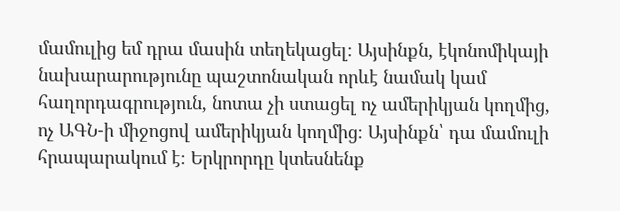մամուլից եմ դրա մասին տեղեկացել։ Այսինքն, էկոնոմիկայի նախարարությունը պաշտոնական որևէ նամակ կամ հաղորդագրություն, նոտա չի ստացել ոչ ամերիկյան կողմից, ոչ ԱԳՆ-ի միջոցով ամերիկյան կողմից։ Այսինքն՝ դա մամուլի հրապարակում է։ Երկրորդը կտեսնենք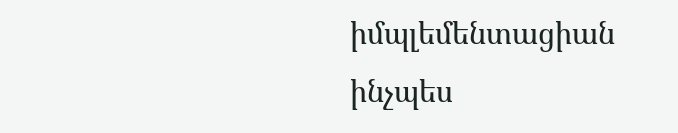իմպլեմենտացիան ինչպես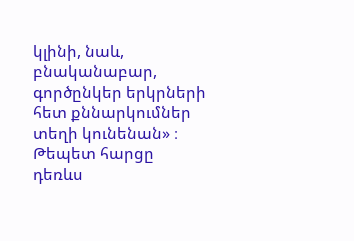կլինի, նաև, բնականաբար, գործընկեր երկրների հետ քննարկումներ տեղի կունենան» ։
Թեպետ հարցը դեռևս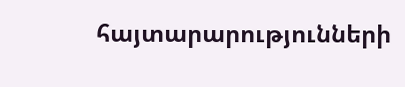հայտարարությունների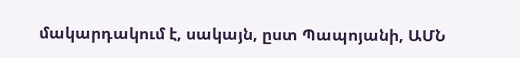մակարդակում է, սակայն, ըստ Պապոյանի, ԱՄՆ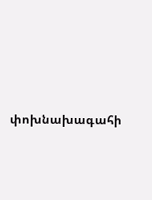փոխնախագահի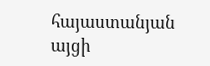հայաստանյան այցի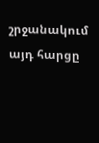շրջանակում այդ հարցը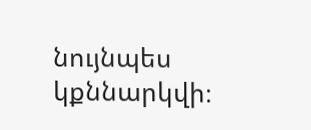նույնպես կքննարկվի։